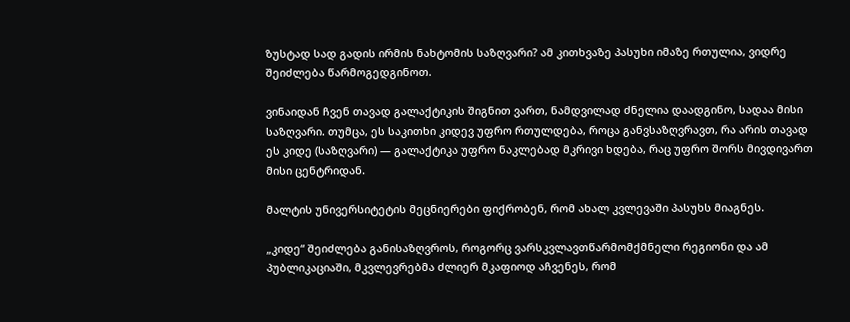ზუსტად სად გადის ირმის ნახტომის საზღვარი? ამ კითხვაზე პასუხი იმაზე რთულია, ვიდრე შეიძლება წარმოგედგინოთ.

ვინაიდან ჩვენ თავად გალაქტიკის შიგნით ვართ, ნამდვილად ძნელია დაადგინო, სადაა მისი საზღვარი. თუმცა, ეს საკითხი კიდევ უფრო რთულდება, როცა განვსაზღვრავთ, რა არის თავად ეს კიდე (საზღვარი) — გალაქტიკა უფრო ნაკლებად მკრივი ხდება, რაც უფრო შორს მივდივართ მისი ცენტრიდან.

მალტის უნივერსიტეტის მეცნიერები ფიქრობენ, რომ ახალ კვლევაში პასუხს მიაგნეს.

„კიდე“ შეიძლება განისაზღვროს, როგორც ვარსკვლავთწარმომქმნელი რეგიონი და ამ პუბლიკაციაში, მკვლევრებმა ძლიერ მკაფიოდ აჩვენეს, რომ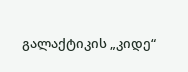გალაქტიკის „კიდე“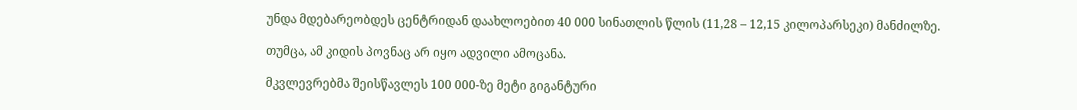უნდა მდებარეობდეს ცენტრიდან დაახლოებით 40 000 სინათლის წლის (11,28 – 12,15 კილოპარსეკი) მანძილზე.

თუმცა, ამ კიდის პოვნაც არ იყო ადვილი ამოცანა.

მკვლევრებმა შეისწავლეს 100 000-ზე მეტი გიგანტური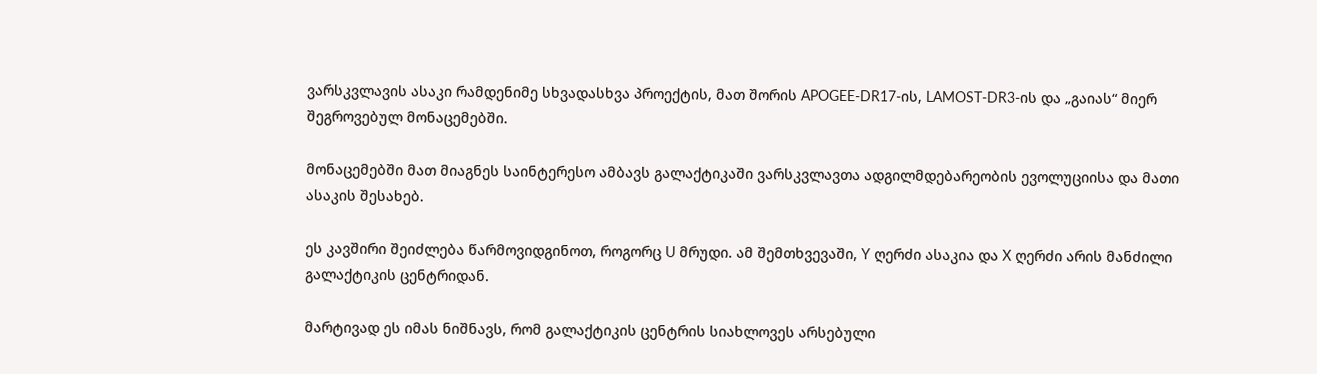ვარსკვლავის ასაკი რამდენიმე სხვადასხვა პროექტის, მათ შორის APOGEE-DR17-ის, LAMOST-DR3-ის და „გაიას“ მიერ შეგროვებულ მონაცემებში.

მონაცემებში მათ მიაგნეს საინტერესო ამბავს გალაქტიკაში ვარსკვლავთა ადგილმდებარეობის ევოლუციისა და მათი ასაკის შესახებ.

ეს კავშირი შეიძლება წარმოვიდგინოთ, როგორც U მრუდი. ამ შემთხვევაში, Y ღერძი ასაკია და X ღერძი არის მანძილი გალაქტიკის ცენტრიდან.

მარტივად ეს იმას ნიშნავს, რომ გალაქტიკის ცენტრის სიახლოვეს არსებული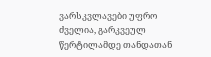ვარსკვლავები უფრო ძველია, გარკვეულ წერტილამდე თანდათან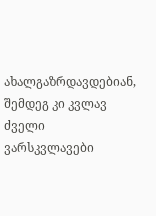ახალგაზრდავდებიან, შემდეგ კი კვლავ ძველი ვარსკვლავები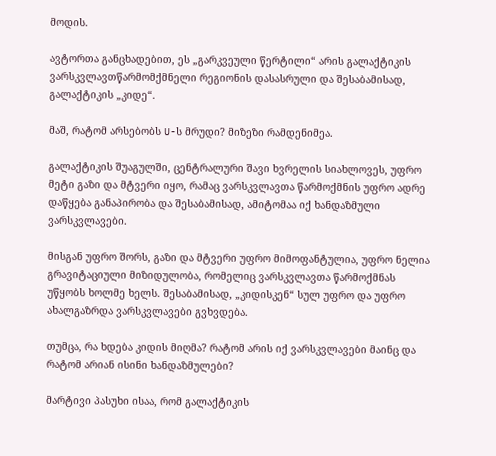მოდის.

ავტორთა განცხადებით, ეს „გარკვეული წერტილი“ არის გალაქტიკის ვარსკვლავთწარმომქმნელი რეგიონის დასასრული და შესაბამისად, გალაქტიკის „კიდე“.

მაშ, რატომ არსებობს U-ს მრუდი? მიზეზი რამდენიმეა.

გალაქტიკის შუაგულში, ცენტრალური შავი ხვრელის სიახლოვეს, უფრო მეტი გაზი და მტვერი იყო, რამაც ვარსკვლავთა წარმოქმნის უფრო ადრე დაწყება განაპირობა და შესაბამისად, ამიტომაა იქ ხანდაზმული ვარსკვლავები.

მისგან უფრო შორს, გაზი და მტვერი უფრო მიმოფანტულია, უფრო ნელია გრავიტაციული მიზიდულობა, რომელიც ვარსკვლავთა წარმოქმნას უწყობს ხოლმე ხელს. შესაბამისად, „კიდისკენ“ სულ უფრო და უფრო ახალგაზრდა ვარსკვლავები გვხვდება.

თუმცა, რა ხდება კიდის მიღმა? რატომ არის იქ ვარსკვლავები მაინც და რატომ არიან ისინი ხანდაზმულები?

მარტივი პასუხი ისაა, რომ გალაქტიკის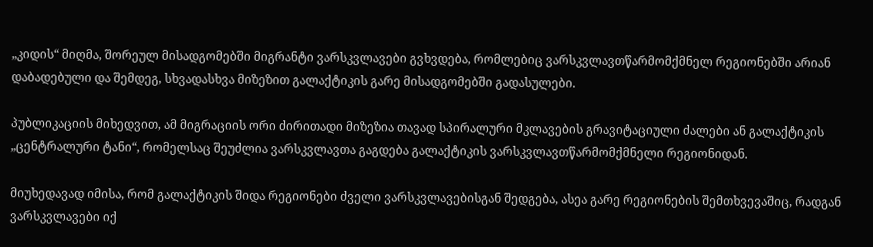„კიდის“ მიღმა, შორეულ მისადგომებში მიგრანტი ვარსკვლავები გვხვდება, რომლებიც ვარსკვლავთწარმომქმნელ რეგიონებში არიან დაბადებული და შემდეგ, სხვადასხვა მიზეზით გალაქტიკის გარე მისადგომებში გადასულები.

პუბლიკაციის მიხედვით, ამ მიგრაციის ორი ძირითადი მიზეზია თავად სპირალური მკლავების გრავიტაციული ძალები ან გალაქტიკის „ცენტრალური ტანი“, რომელსაც შეუძლია ვარსკვლავთა გაგდება გალაქტიკის ვარსკვლავთწარმომქმნელი რეგიონიდან.

მიუხედავად იმისა, რომ გალაქტიკის შიდა რეგიონები ძველი ვარსკვლავებისგან შედგება, ასეა გარე რეგიონების შემთხვევაშიც, რადგან ვარსკვლავები იქ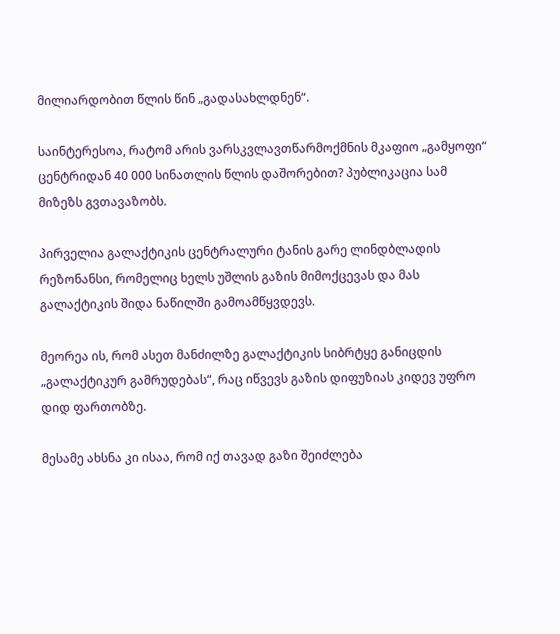მილიარდობით წლის წინ „გადასახლდნენ“.

საინტერესოა, რატომ არის ვარსკვლავთწარმოქმნის მკაფიო „გამყოფი“ ცენტრიდან 40 000 სინათლის წლის დაშორებით? პუბლიკაცია სამ მიზეზს გვთავაზობს.

პირველია გალაქტიკის ცენტრალური ტანის გარე ლინდბლადის რეზონანსი, რომელიც ხელს უშლის გაზის მიმოქცევას და მას გალაქტიკის შიდა ნაწილში გამოამწყვდევს.

მეორეა ის, რომ ასეთ მანძილზე გალაქტიკის სიბრტყე განიცდის „გალაქტიკურ გამრუდებას“, რაც იწვევს გაზის დიფუზიას კიდევ უფრო დიდ ფართობზე.

მესამე ახსნა კი ისაა, რომ იქ თავად გაზი შეიძლება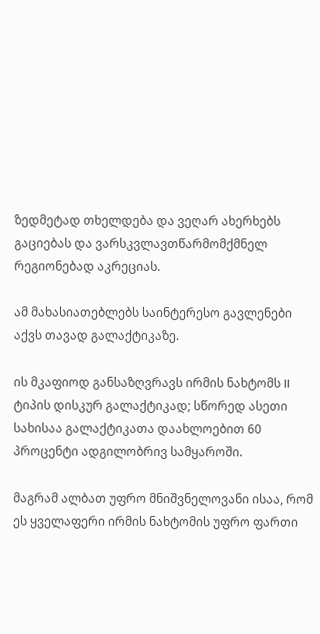ზედმეტად თხელდება და ვეღარ ახერხებს გაციებას და ვარსკვლავთწარმომქმნელ რეგიონებად აკრეციას.

ამ მახასიათებლებს საინტერესო გავლენები აქვს თავად გალაქტიკაზე.

ის მკაფიოდ განსაზღვრავს ირმის ნახტომს II ტიპის დისკურ გალაქტიკად; სწორედ ასეთი სახისაა გალაქტიკათა დაახლოებით 60 პროცენტი ადგილობრივ სამყაროში.

მაგრამ ალბათ უფრო მნიშვნელოვანი ისაა, რომ ეს ყველაფერი ირმის ნახტომის უფრო ფართი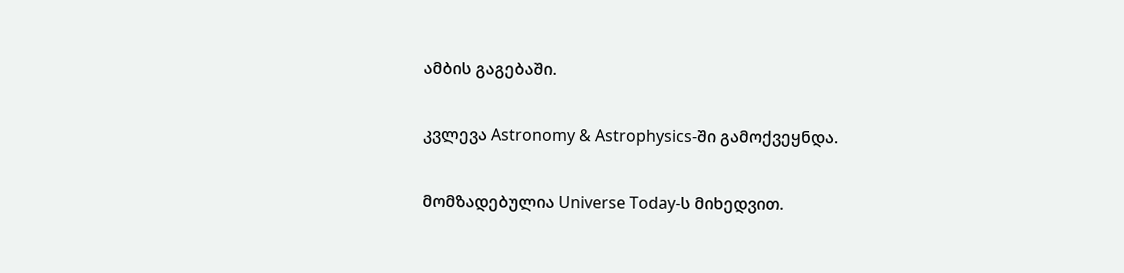ამბის გაგებაში.

კვლევა Astronomy & Astrophysics-ში გამოქვეყნდა.

მომზადებულია Universe Today-ს მიხედვით.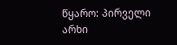წყარო: პირველი არხი